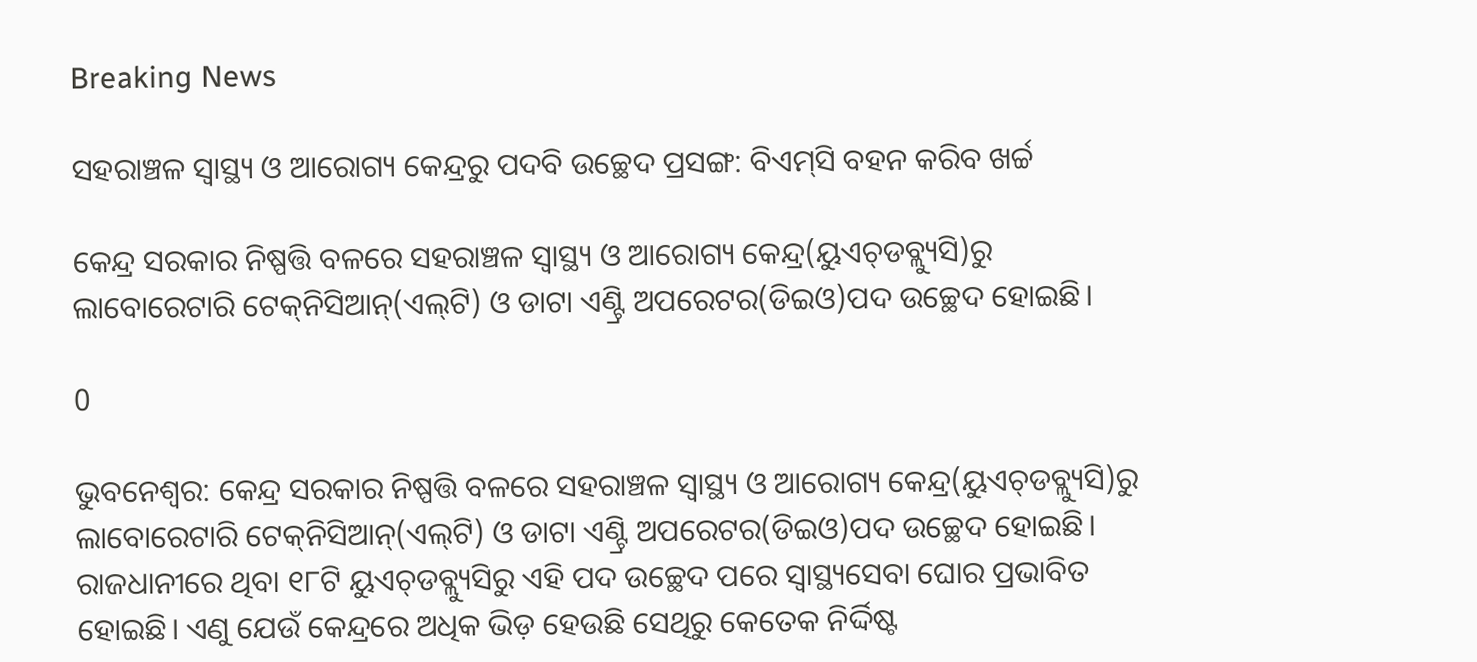Breaking News

ସହରାଞ୍ଚଳ ସ୍ୱାସ୍ଥ୍ୟ ଓ ଆରୋଗ୍ୟ କେନ୍ଦ୍ର‌ରୁ ପଦବି ଉଚ୍ଛେଦ ପ୍ରସଙ୍ଗ: ବିଏମ୍‌ସି ବହନ କରିବ ଖର୍ଚ୍ଚ

କେନ୍ଦ୍ର ସରକାର ନି‌ଷ୍ପତ୍ତି ବଳରେ ସହରାଞ୍ଚଳ ସ୍ୱାସ୍ଥ୍ୟ ଓ ଆରୋଗ୍ୟ କେନ୍ଦ୍ର(ୟୁଏଚ୍‌ଡବ୍ଲ୍ୟୁସି)ରୁ ଲାବୋରେଟାରି ଟେକ୍‌ନିସିଆନ୍(ଏଲ୍‌ଟି) ଓ ଡାଟା ଏଣ୍ଟ୍ରି ଅପରେଟର(ଡିଇଓ)ପଦ ଉଚ୍ଛେଦ ହୋଇଛି।

0

ଭୁବନେଶ୍ବର: କେନ୍ଦ୍ର ସରକାର ନି‌ଷ୍ପତ୍ତି ବଳରେ ସହରାଞ୍ଚଳ ସ୍ୱାସ୍ଥ୍ୟ ଓ ଆରୋଗ୍ୟ କେନ୍ଦ୍ର(ୟୁଏଚ୍‌ଡବ୍ଲ୍ୟୁସି)ରୁ ଲାବୋରେଟାରି ଟେକ୍‌ନିସିଆନ୍(ଏଲ୍‌ଟି) ଓ ଡାଟା ଏଣ୍ଟ୍ରି ଅପରେଟର(ଡିଇଓ)ପଦ ଉଚ୍ଛେଦ ହୋଇଛି। ରାଜଧାନୀରେ ଥିବା ୧୮ଟି ୟୁଏଚ୍‌ଡବ୍ଲ୍ୟୁସିରୁ ଏହି ପଦ ଉଚ୍ଛେଦ ପରେ ସ୍ବାସ୍ଥ୍ୟସେବା ଘୋର ପ୍ରଭାବିତ ହୋଇଛି। ଏଣୁ ଯେଉଁ କେନ୍ଦ୍ରରେ ଅଧିକ ଭିଡ଼ ହେଉଛି ସେଥିରୁ କେତେକ ନିର୍ଦ୍ଦିଷ୍ଟ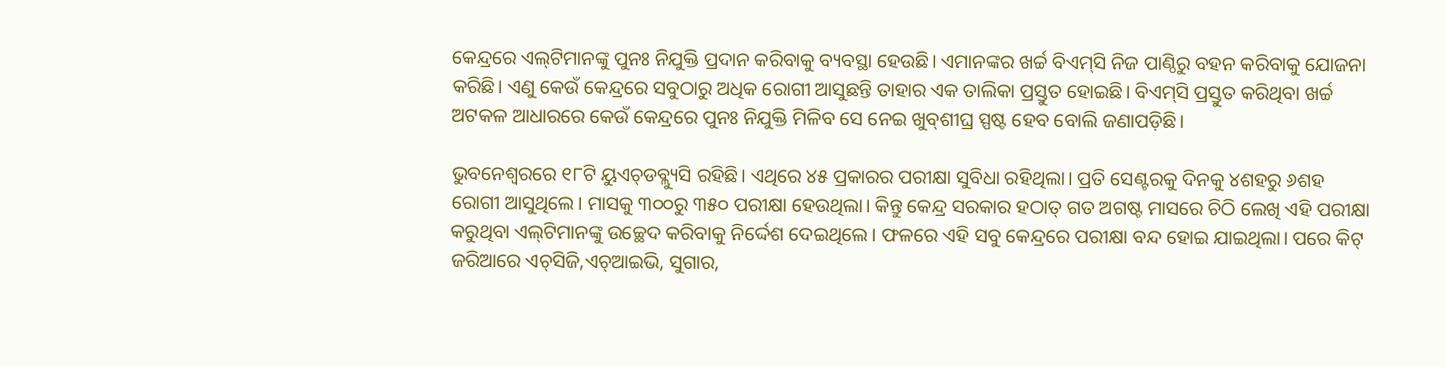କେନ୍ଦ୍ରରେ ଏଲ୍‌ଟିମାନଙ୍କୁ ପୁନଃ ନିଯୁକ୍ତି ପ୍ରଦାନ କରିବାକୁ ବ୍ୟବସ୍ଥା ହେଉଛି। ଏମାନଙ୍କର ଖର୍ଚ୍ଚ ବିଏମ୍‌ସି ନିଜ ପାଣ୍ଠିରୁ ବହନ କରିବାକୁ ଯୋଜନା କରିଛି। ଏଣୁ କେଉଁ କେନ୍ଦ୍ରରେ ସବୁଠାରୁ ଅଧିକ ରୋଗୀ ଆସୁଛନ୍ତି ତାହାର ଏକ ତାଲିକା ପ୍ରସ୍ତୁତ ହୋଇଛି। ବିଏମ୍‌ସି ପ୍ରସ୍ତୁତ କରିଥିବା ଖର୍ଚ୍ଚ ଅଟକଳ ଆଧାରରେ କେଉଁ କେନ୍ଦ୍ରରେ ପୁନଃ ନିଯୁକ୍ତି ମିଳିବ ସେ ନେଇ ଖୁବ୍‌ଶୀଘ୍ର ସ୍ପଷ୍ଟ ହେବ ବୋଲି ଜଣାପଡ଼ିଛି।

ଭୁବନେଶ୍ବରରେ ୧୮ଟି ୟୁଏଚ୍‌ଡବ୍ଲ୍ୟୁସି ରହିଛି। ଏଥିରେ ୪୫ ପ୍ରକାରର ପରୀକ୍ଷା ସୁବିଧା ରହିଥିଲା। ପ୍ରତି ସେଣ୍ଟରକୁ ଦିନକୁ ୪ଶହରୁ ୬ଶହ ରୋଗୀ ଆସୁଥିଲେ। ମାସକୁ ୩୦୦ରୁ ୩୫୦ ପରୀକ୍ଷା ହେଉଥିଲା। କିନ୍ତୁ କେନ୍ଦ୍ର ସରକାର ହଠାତ୍‌ ଗତ ଅଗଷ୍ଟ ମାସରେ ଚିଠି ଲେଖି ଏହି ପରୀକ୍ଷା କରୁଥିବା ଏଲ୍‌ଟିମାନଙ୍କୁ ଉଚ୍ଛେଦ କରିବାକୁ ନିର୍ଦ୍ଦେଶ ଦେଇଥିଲେ। ଫଳରେ ଏହି ସବୁ କେନ୍ଦ୍ରରେ ପରୀକ୍ଷା ବନ୍ଦ ହୋଇ ଯାଇଥିଲା। ପରେ କିଟ୍‌ ଜରିଆରେ ଏଚ୍‌ସିଜି,ଏଚ୍‌ଆଇଭି, ସୁଗାର,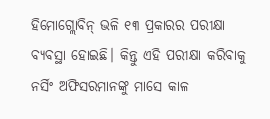ହିମୋଗ୍ଲୋବିନ୍‌ ଭଳି ୧୩ ପ୍ରକାରର ପରୀକ୍ଷା ବ୍ୟବସ୍ଥା ହୋଇଛି। କିନ୍ତୁ ଏହି ପରୀକ୍ଷା କରିବାକୁ ନର୍ସିଂ ଅଫିସରମାନଙ୍କୁ ମାସେ କାଳ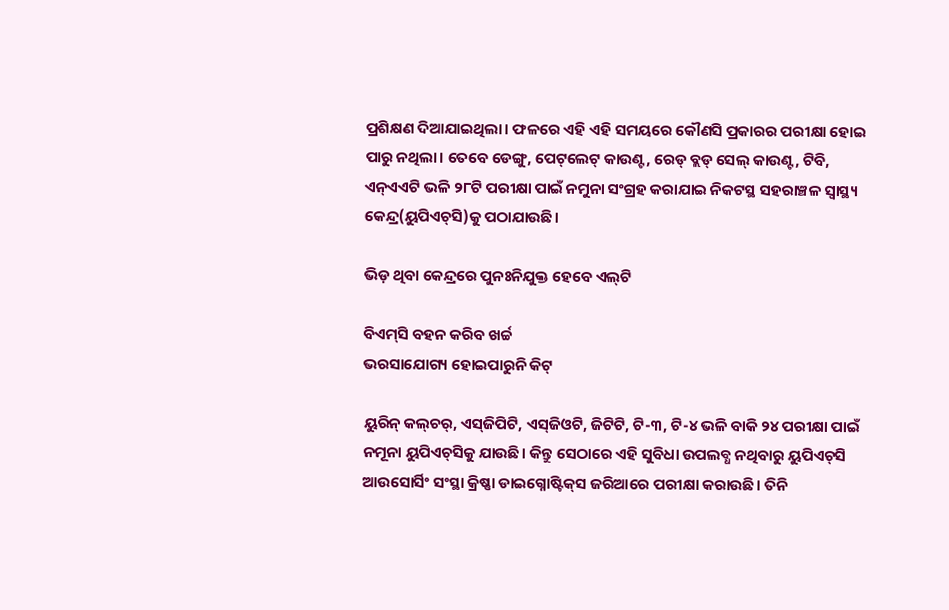ପ୍ରଶିକ୍ଷଣ ଦିଆଯାଇଥିଲା। ଫଳରେ ଏହି ଏହି ସମୟରେ କୌଣସି ପ୍ରକାରର ପରୀକ୍ଷା ହୋଇ ପାରୁ ନଥିଲା। ତେବେ ‌ଡେଙ୍ଗୁ, ପେଟ୍‌ଲେଟ୍‌ କାଉଣ୍ଟ, ରେଡ୍‌ ବ୍ଲଡ୍‌ ସେଲ୍ କାଉଣ୍ଟ, ଟିବି, ଏନ୍‌ଏଏଟି ଭଳି ୨୮ଟି ପରୀକ୍ଷା‌ ପାଇଁ ନମୁନା ସଂଗ୍ରହ କରାଯାଇ ନିକଟସ୍ଥ ସହରାଞ୍ଚଳ ସ୍ବାସ୍ଥ୍ୟ କେନ୍ଦ୍ର(ୟୁପିଏଚ୍‌ସି)କୁ ପଠାଯାଉଛି।

ଭିଡ଼ ଥିବା କେନ୍ଦ୍ରରେ ପୁନଃନିଯୁକ୍ତ ହେବେ ଏଲ୍‌ଟି

ବିଏମ୍‌ସି ବହନ କରିବ ଖର୍ଚ୍ଚ
ଭରସାଯୋଗ୍ୟ ‌ହୋଇପାରୁନି କିଟ୍‌

ୟୁରିନ୍‌ କଲ୍‌ଚର୍‌, ଏସ୍‌ଜିପିଟି, ଏସ୍‌ଜିଓଟି, ଜିଟିଟି, ଟି-୩, ଟି-୪ ଭଳି ବାକି ୨୪ ପରୀକ୍ଷା ପାଇଁ ନମୂନା ୟୁପିଏଚ୍‌ସିକୁ ଯାଉଛି। କିନ୍ତୁ ସେଠାରେ ଏହି ସୁବିଧା ଉପଲବ୍ଧ ନଥିବାରୁ ୟୁପିଏଚ୍‌ସି ଆଉସୋର୍ସିଂ ସଂସ୍ଥା କ୍ରିଷ୍ଣା ଡାଇଗ୍ନୋଷ୍ଟିକ୍‌ସ ଜରିଆରେ ପରୀକ୍ଷା କରାଉଛି। ତିନି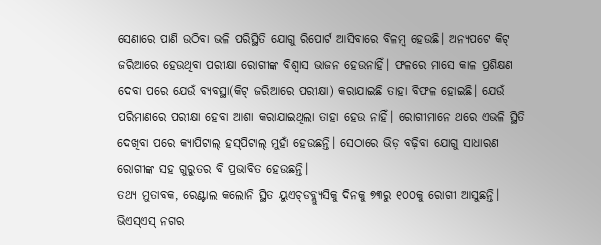ସେଣାରେ ପାଣି ଉଠିବା ଭଳି ପରିସ୍ଥିତି ଯୋଗୁ ‌ରିପୋର୍ଟ ଆସିବାରେ ବିଳମ୍ବ ହେଉଛି। ଅନ୍ୟପଟେ କିଟ୍‌ ଜରିଆରେ ହେଉଥିବା ପରୀକ୍ଷା ରୋଗୀଙ୍କ ବିଶ୍ବାସ ଭାଜନ ହେଉନାହିଁ। ଫଳରେ ମାସେ କାଳ ପ୍ରଶିକ୍ଷଣ ଦେବା ପରେ ଯେଉଁ ବ୍ୟବସ୍ଥା(କିଟ୍‌ ଜରିଆରେ ପରୀକ୍ଷା) କରାଯାଇଛି ତାହା ବିଫଳ ହୋଇଛି। ଯେଉଁ ପରିମାଣରେ ପରୀକ୍ଷା ହେବା ଆଶା କରାଯାଇଥିଲା ତାହା ହେଉ ନାହିଁ। ରୋଗୀମାନେ ଥରେ ଏଭଳି ସ୍ଥିତି ଦେଖିବା ପରେ କ୍ୟା‌ପିଟାଲ୍‌ ହସ୍‌ପିଟାଲ୍‌ ମୁହାଁ ହେଉଛନ୍ତି। ସେଠାରେ ଭିଡ଼ ବଢ଼ିବା ଯୋଗୁ ସାଧାରଣ ରୋଗୀଙ୍କ ସହ ଗୁରୁତର ବି ପ୍ରଭାବିତ ହେଉଛନ୍ତି।
ତଥ୍ୟ ମୁତାବକ, ରେଣ୍ଟାଲ କଲୋନି ସ୍ଥିତ ୟୁଏଚ୍‌ଡବ୍ଲ୍ୟୁସିକୁ ଦିନକୁ ୭୩ରୁ ୧୦୦କୁ ରୋଗୀ ଆସୁଛନ୍ତି। ଭିଏସ୍‌ଏସ୍‌ ନଗର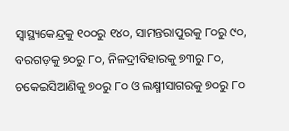ସ୍ବାସ୍ଥ୍ୟକେନ୍ଦ୍ରକୁ ୧୦୦ରୁ ୧୪୦, ସାମନ୍ତରାପୁରକୁ ୮୦ରୁ ୯୦, ବରଗଡ଼କୁ ୭୦ରୁ ୮୦, ନିଳଦ୍ରୀବିହାରକୁ ୭୩ରୁ ୮୦, ଚକେଇସିଆଣିକୁ ୭୦ରୁ ୮୦ ଓ ଲକ୍ଷ୍ମୀସାଗରକୁ ୭୦ରୁ ୮୦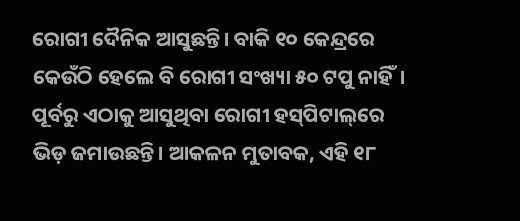ରୋଗୀ ଦୈନିକ ଆସୁଛନ୍ତି। ବାକି ୧୦ କେନ୍ଦ୍ରରେ କେଉଁଠି ହେଲେ ବି ରୋଗୀ ସଂଖ୍ୟା ୫୦ ଟପୁ ନାହିଁ। ପୂର୍ବରୁ ଏଠାକୁ ଆସୁଥିବା ରୋଗୀ ହସ୍‌ପିଟାଲ୍‌ରେ ଭିଡ଼ ଜମାଉଛନ୍ତି। ଆକଳନ ମୁତାବକ, ଏହି ୧୮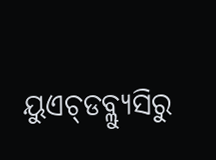ୟୁଏଚ୍‌ଡବ୍ଲ୍ୟୁସିରୁ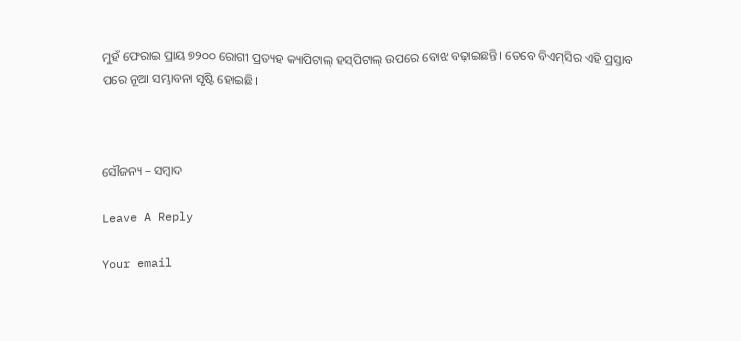ମୁହଁ ଫେରାଇ ପ୍ରାୟ ୭୨୦୦ ରୋଗୀ ପ୍ରତ୍ୟହ କ୍ୟାପିଟାଲ୍‌ ହସ୍‌ପିଟାଲ୍‌ ଉପରେ ବୋଝ ବଢ଼ାଇଛନ୍ତି। ତେବେ ବିଏମ୍‌ସିର ଏହି ପ୍ରସ୍ତାବ ପରେ ନୂଆ ସମ୍ଭାବନା ସୃଷ୍ଟି ହୋଇଛି।



ସୌଜନ୍ୟ – ସମ୍ବାଦ

Leave A Reply

Your email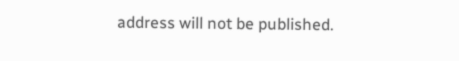address will not be published.